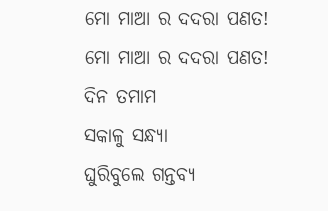ମୋ ମାଆ ର ଦଦରା ପଣତ!
ମୋ ମାଆ ର ଦଦରା ପଣତ!
ଦିନ ତମାମ
ସକାଳୁ ସନ୍ଧ୍ୟା
ଘୁରିବୁଲେ ଗନ୍ତବ୍ୟ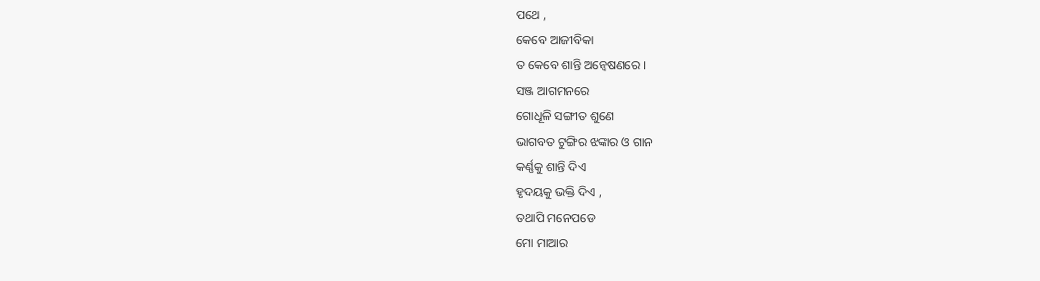ପଥେ ,
କେବେ ଆଜୀବିକା
ତ କେବେ ଶାନ୍ତି ଅନ୍ଵେଷଣରେ ।
ସଞ୍ଜ ଆଗମନରେ
ଗୋଧୂଳି ସଙ୍ଗୀତ ଶୁଣେ
ଭାଗବତ ଟୁଙ୍ଗିର ଝଙ୍କାର ଓ ଗାନ
କର୍ଣ୍ଣକୁ ଶାନ୍ତି ଦିଏ
ହୃଦୟକୁ ଭକ୍ତି ଦିଏ ,
ତଥାପି ମନେପଡେ
ମୋ ମାଆର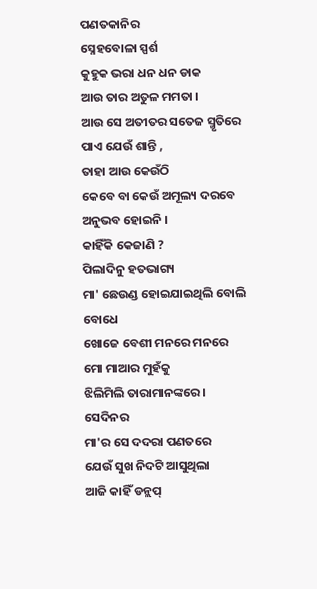ପଣତକାନିର
ସ୍ନେହବୋଳା ସ୍ପର୍ଶ
କୁହୁକ ଭରା ଧନ ଧନ ଡାକ
ଆଉ ତାର ଅତୁଳ ମମତା ।
ଆଉ ସେ ଅତୀତର ସତେଜ ସ୍ମୃତିରେ
ପାଏ ଯେଉଁ ଶାନ୍ତି ,
ତାହା ଆଉ କେଉଁଠି
କେବେ ବା କେଉଁ ଅମୂଲ୍ୟ ଦରବେ
ଅନୁଭବ ହୋଇନି ।
କାହିଁକି କେଜାଣି ?
ପିଲାଦିନୁ ହତଭାଗ୍ୟ
ମା' ଛେଉଣ୍ଡ ହୋଇଯାଇଥିଲି ବୋଲି ବୋଧେ
ଖୋଜେ ବେଶୀ ମନରେ ମନରେ
ମୋ ମାଆର ମୁହଁକୁ
ଝିଲିମିଲି ତାରାମାନଙ୍କରେ ।
ସେଦିନର
ମା'ର ସେ ଦଦରା ପଣତରେ
ଯେଉଁ ସୁଖ ନିଦଟି ଆସୁଥିଲା
ଆଜି କାହିଁ ଡନ୍ଲପ୍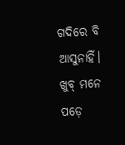ଗଦିରେ ବି ଆସୁନାହିଁ।
ଖୁବ୍ ମନେ ପଡ଼େ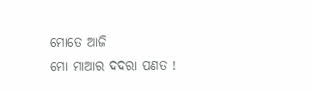ମୋତେ ଆଜି
ମୋ ମାଆର ଦଦରା ପଣତ !